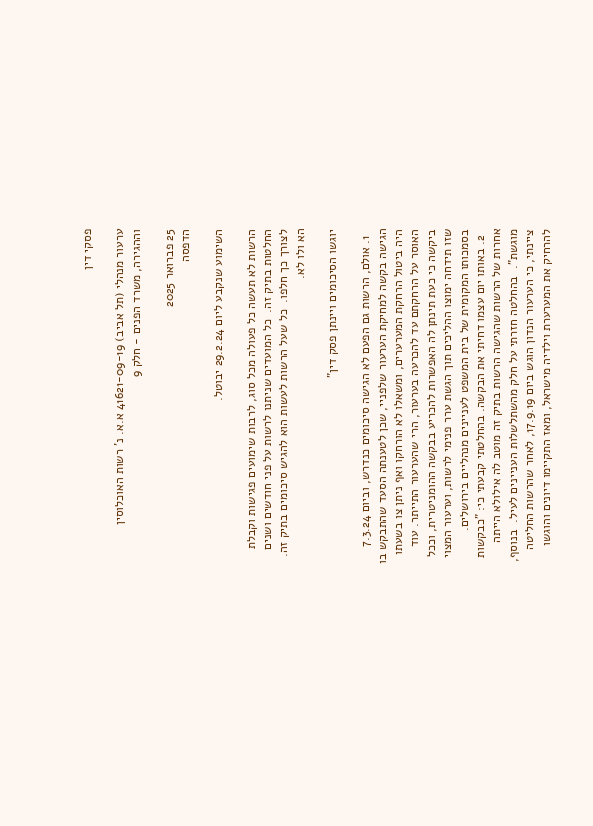פסקי דין

ערעור מנהלי (תל אביב) 41621-09-19 א.א. נ' רשות האוכלוסין וההגירה, משרד הפנים - חלק 9

25 פברואר 2025
הדפסה

השימוע שנקבע ליום 29.2.24 יבוטל.

הרשות לא תעשה כל פעולה מכל סוג, לרבות שימועים פגישות וקבלת החלטות בתיק זה.  כל המועדים שניתנו לרשות על פני חודשים ושנים לצורך כך חלפו.  כל שעל הרשות לעשות הוא להגיש סיכומים בתיק זה.  הא ולו לא.

יוגשו הסיכומים ויינתן פסק דין"

  1. אולם, הרשות גם הפעם לא הגישה סיכומים כנדרש, וביום 7.3.24 הגישה בקשה למחיקת הערעור שלפניי, שכן לטענתה הסעד שהתבקש בו היה ביטול הרחקת המערערים, ומשאלו לא הורחקו ואף ניתן צו בשעתו האוסר על הרחקתם עד להכרעה בערעור, הרי שהערעור התייתר. עוד ביקשה כי כעת תינתן לה האפשרות להכריע בבקשה ההומניטרית, וככל שזו תידחה ימוצו ההליכים תוך הגשת ערר פנימי לרשות, וערעור המצוי בסמכותו המקומית של בית המשפט לעניינים מנהליים בירושלים.
  2. באותו יום עצמו דחיתי את הבקשה. בהחלטתי קבעתי כי: "כבקשות אחרות של הרשות שהגישה הרשות בתיק זה מוטב לה אילולא הייתה מוגשת".  בהחלטה חזרתי על חלק מהשתלשלות העניינים לעיל.  בנוסף, ציינתי, כי הערעור הנדון הוגש ביום 17.9.19, לאחר שהרשות החליטה להרחיק את המערערת וילדיה מישראל, ומאז התקיימו דיונים והוגשו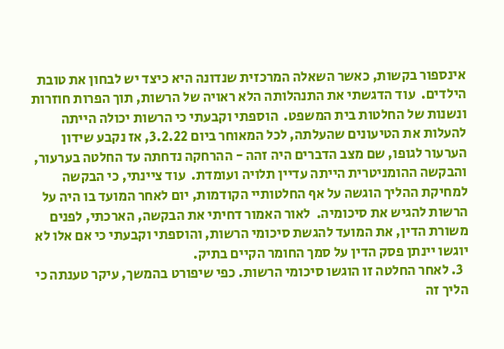אינספור בקשות, כאשר השאלה המרכזית שנדונה היא כיצד יש לבחון את טובת הילדים.  עוד הדגשתי את התנהלותה הלא ראויה של הרשות, תוך הפרות חוזרות ונשנות של החלטות בית המשפט.  הוספתי וקבעתי כי הרשות יכולה הייתה להעלות את הטיעונים שהעלתה, לכל המאוחר ביום 3.2.22, אז נקבע שידון הערעור לגופו, שם מצב הדברים היה זהה - ההרחקה נדחתה עד החלטה בערעור, והבקשה ההומניטרית הייתה עדיין תלויה ועומדת.  עוד ציינתי, כי הבקשה למחיקת ההליך הוגשה על אף החלטותיי הקודמות, יום לאחר המועד בו היה על הרשות להגיש את סיכומיה.  לאור האמור דחיתי את הבקשה, הארכתי, לפנים משורת הדין, את המועד להגשת סיכומי הרשות, והוספתי וקבעתי כי אם אלו לא יוגשו יינתן פסק הדין על סמך החומר הקיים בתיק.
  3. לאחר החלטה זו הוגשו סיכומי הרשות. כפי שיפורט בהמשך, עיקר טענתה כי הליך זה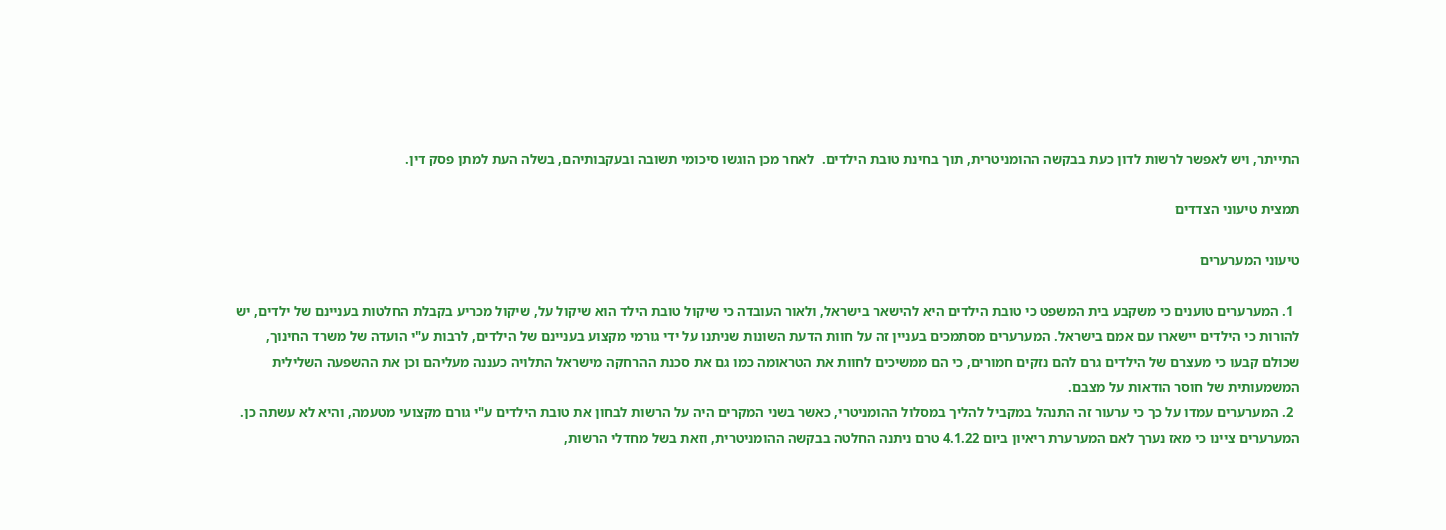התייתר, ויש לאפשר לרשות לדון כעת בבקשה ההומניטרית, תוך בחינת טובת הילדים.  לאחר מכן הוגשו סיכומי תשובה ובעקבותיהם, בשלה העת למתן פסק דין.

תמצית טיעוני הצדדים

טיעוני המערערים

  1. המערערים טוענים כי משקבע בית המשפט כי טובת הילדים היא להישאר בישראל, ולאור העובדה כי שיקול טובת הילד הוא שיקול על, שיקול מכריע בקבלת החלטות בעניינם של ילדים, יש להורות כי הילדים יישארו עם אמם בישראל. המערערים מסתמכים בעניין זה על חוות הדעת השונות שניתנו על ידי גורמי מקצוע בעניינם של הילדים, לרבות ע"י הועדה של משרד החינוך, שכולם קבעו כי מעצרם של הילדים גרם להם נזקים חמורים, כי הם ממשיכים לחוות את הטראומה כמו גם את סכנת ההרחקה מישראל התלויה כעננה מעליהם וכן את ההשפעה השלילית המשמעותית של חוסר הודאות על מצבם.
  2. המערערים עמדו על כך כי ערעור זה התנהל במקביל להליך במסלול ההומניטרי, כאשר בשני המקרים היה על הרשות לבחון את טובת הילדים ע"י גורם מקצועי מטעמה, והיא לא עשתה כן. המערערים ציינו כי מאז נערך לאם המערערת ריאיון ביום 4.1.22 טרם ניתנה החלטה בבקשה ההומניטרית, וזאת בשל מחדלי הרשות,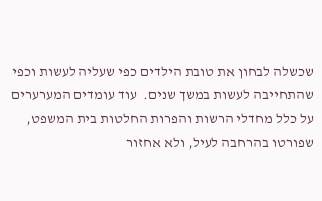שכשלה לבחון את טובת הילדים כפי שעליה לעשות וכפי שהתחייבה לעשות במשך שנים.  עוד עומדים המערערים על כלל מחדלי הרשות והפרות החלטות בית המשפט, שפורטו בהרחבה לעיל, ולא אחזור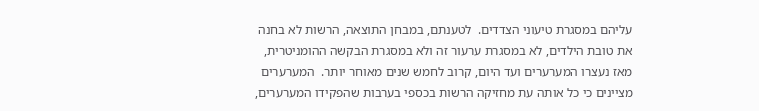עליהם במסגרת טיעוני הצדדים.  לטענתם, במבחן התוצאה, הרשות לא בחנה את טובת הילדים, לא במסגרת ערעור זה ולא במסגרת הבקשה ההומניטרית, מאז נעצרו המערערים ועד היום, קרוב לחמש שנים מאוחר יותר.  המערערים מציינים כי כל אותה עת מחזיקה הרשות בכספי בערבות שהפקידו המערערים,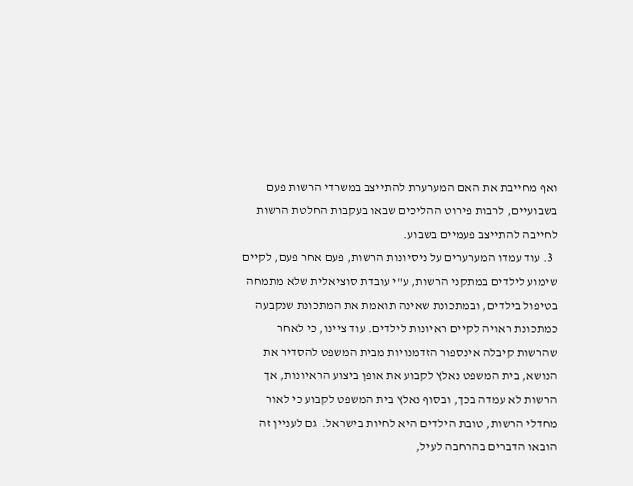ואף מחייבת את האם המערערת להתייצב במשרדי הרשות פעם בשבועיים, לרבות פירוט ההליכים שבאו בעקבות החלטת הרשות לחייבה להתייצב פעמיים בשבוע.
  3. עוד עמדו המערערים על ניסיונות הרשות, פעם אחר פעם, לקיים שימוע לילדים במתקני הרשות, ע"י עובדת סוציאלית שלא מתמחה בטיפול בילדים, ובמתכונת שאינה תואמת את המתכונת שנקבעה כמתכונת ראויה לקיים ראיונות לילדים. עוד ציינו, כי לאחר שהרשות קיבלה אינספור הזדמנויות מבית המשפט להסדיר את הנושא, בית המשפט נאלץ לקבוע את אופן ביצוע הראיונות, אך הרשות לא עמדה בכך, ובסוף נאלץ בית המשפט לקבוע כי לאור מחדלי הרשות, טובת הילדים היא לחיות בישראל.  גם לעניין זה הובאו הדברים בהרחבה לעיל,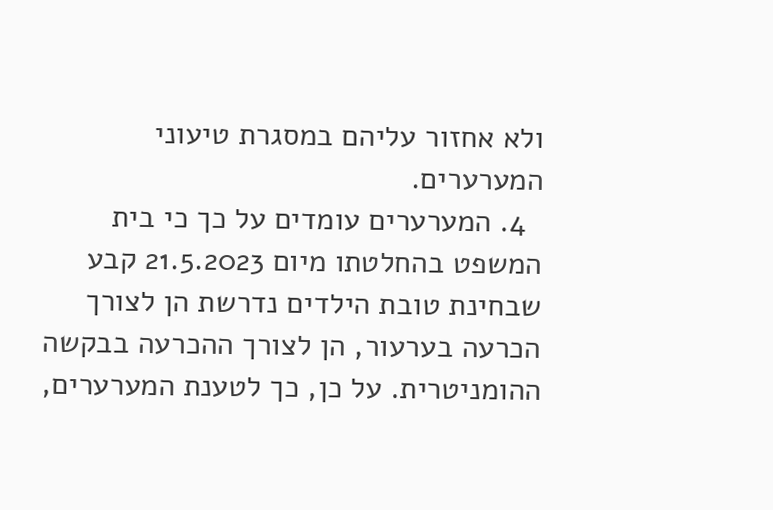ולא אחזור עליהם במסגרת טיעוני המערערים.
  4. המערערים עומדים על כך כי בית המשפט בהחלטתו מיום 21.5.2023 קבע שבחינת טובת הילדים נדרשת הן לצורך הכרעה בערעור, הן לצורך ההכרעה בבקשה ההומניטרית. על כן, כך לטענת המערערים,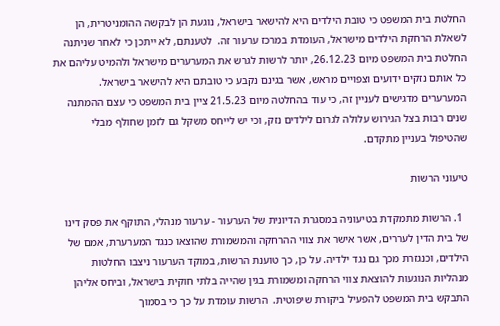החלטת בית המשפט כי טובת הילדים היא להישאר בישראל, נוגעת הן לבקשה ההומניטרית, הן לשאלת הרחקת הילדים מישראל, העומדת במרכז ערעור זה.  לטענתם, לא ייתכן כי לאחר שניתנה החלטת בית המשפט מיום 26.12.23, יותר לרשות לגרש את המערערים מישראל ולהמיט עליהם את כל אותם נזקים ידועים וצפויים מראש, אשר בגינם נקבע כי טובתם היא להישאר בישראל.  המערערים מדגישים לעניין זה, כי עוד בהחלטה מיום 21.5.23 ציין בית המשפט כי עצם ההמתנה שנים רבות בצל הגירוש עלולה לגרום לילדים נזק, וכי יש לייחס משקל גם לזמן שחולף מבלי שהטיפול בעניין מתקדם.

טיעוני הרשות

  1. הרשות מתמקדת בטיעוניה במסגרת הדיונית של הערעור - ערעור מנהלי, התוקף את פסק דינו של בית הדין לעררים, אשר אישר את צווי ההרחקה והמשמורת שהוצאו כנגד המערערת, אמם של הילדים, וכנגזרת מכך גם נגד ילדיה. על כן, כך טוענת הרשות, במוקד הערעור ניצבו החלטות מנהליות הנוגעות להוצאת צווי הרחקה ומשמורת בגין שהייה בלתי חוקית בישראל, וביחס אליהן התבקש בית המשפט להפעיל ביקורת שיפוטית.  הרשות עומדת על כך כי בסמוך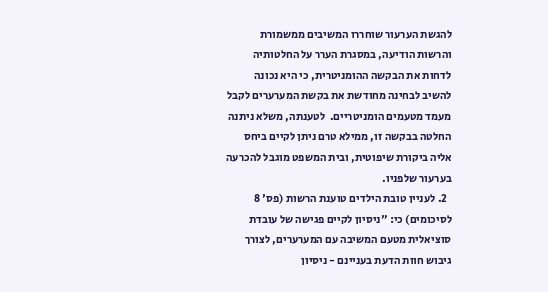להגשת הערעור שוחררו המשיבים ממשמורת והרשות הודיעה, במסגרת הערר על החלטותיה לדחות את הבקשה ההומניטרית, כי היא נכונה להשיב לבחינה מחודשת את בקשת המערערים לקבל מעמד מטעמים הומניטריים.  לטענתה, משלא ניתנה החלטה בבקשה זו, ממילא טרם ניתן לקיים ביחס אליה ביקורת שיפוטית, ובית המשפט מוגבל להכרעה בערעור שלפניו.
  2. לעניין טובת הילדים טוענת הרשות (פס' 8 לסיכומים) כי: "ניסיון לקיים פגישה של עובדת סוציאלית מטעם המשיבה עם המערערים, לצורך גיבוש חוות הדעת בעניינם - ניסיון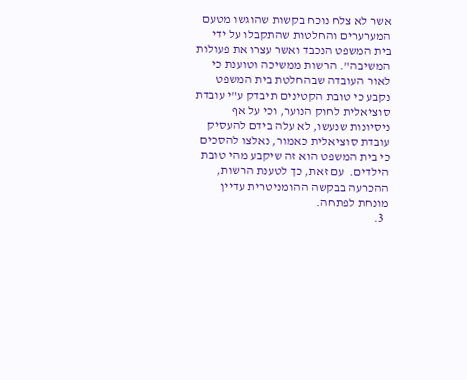אשר לא צלח נוכח בקשות שהוגשו מטעם המערערים והחלטות שהתקבלו על ידי בית המשפט הנכבד ואשר עצרו את פעולות המשיבה". הרשות ממשיכה וטוענת כי לאור העובדה שבהחלטת בית המשפט נקבע כי טובת הקטינים תיבדק ע"י עובדת סוציאלית לחוק הנוער, וכי על אף ניסיונות שנעשו, לא עלה בידם להעסיק עובדת סוציאלית כאמור, נאלצו להסכים כי בית המשפט הוא זה שיקבע מהי טובת הילדים.  עם זאת, כך לטענת הרשות, ההכרעה בבקשה ההומניטרית עדיין מונחת לפתחה.
  3.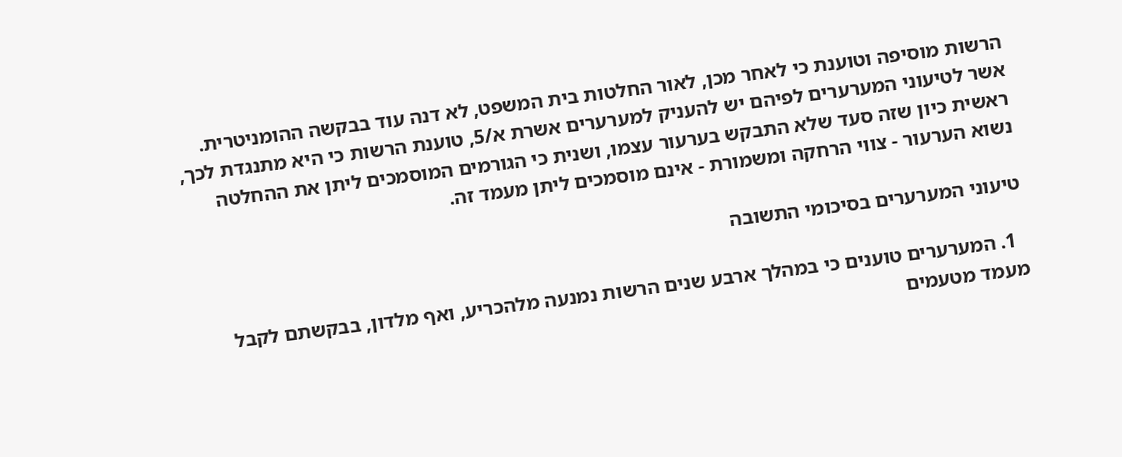הרשות מוסיפה וטוענת כי לאחר מכן, לאור החלטות בית המשפט, לא דנה עוד בבקשה ההומניטרית. אשר לטיעוני המערערים לפיהם יש להעניק למערערים אשרת א/5, טוענת הרשות כי היא מתנגדת לכך, ראשית כיון שזה סעד שלא התבקש בערעור עצמו, ושנית כי הגורמים המוסמכים ליתן את ההחלטה נשוא הערעור - צווי הרחקה ומשמורת - אינם מוסמכים ליתן מעמד זה.

טיעוני המערערים בסיכומי התשובה

  1. המערערים טוענים כי במהלך ארבע שנים הרשות נמנעה מלהכריע, ואף מלדון, בבקשתם לקבל מעמד מטעמים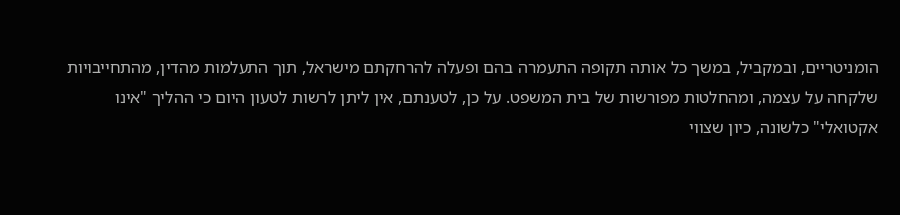הומניטריים, ובמקביל, במשך כל אותה תקופה התעמרה בהם ופעלה להרחקתם מישראל, תוך התעלמות מהדין, מהתחייבויות שלקחה על עצמה, ומהחלטות מפורשות של בית המשפט. על כן, לטענתם, אין ליתן לרשות לטעון היום כי ההליך "אינו אקטואלי" כלשונה, כיון שצווי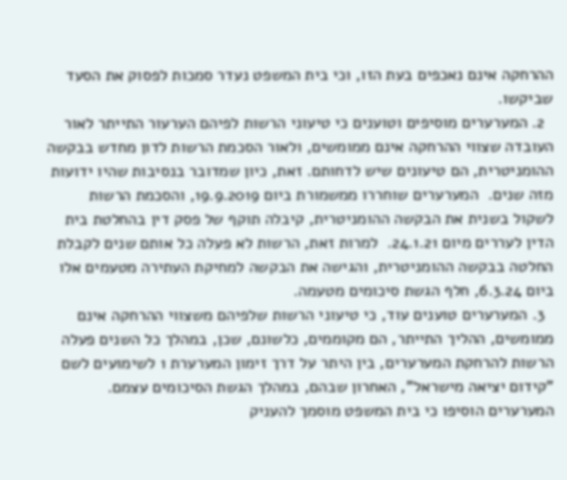ההרחקה אינם נאכפים בעת הזו, וכי בית המשפט נעדר סמכות לפסוק את הסעד שביקשו.
  2. המערערים מוסיפים וטוענים כי טיעוני הרשות לפיהם הערעור התייתר לאור העובדה שצווי ההרחקה אינם ממומשים, ולאור הסכמת הרשות לדון מחדש בבקשה ההומניטרית, הם טיעונים שיש לדחותם. זאת, כיון שמדובר בנסיבות שהיו ידועות מזה שנים.  המערערים שוחררו ממשמורת ביום 19.9.2019, והסכמת הרשות לשקול בשנית את הבקשה ההומניטרית, קיבלה תוקף של פסק דין בהחלטת בית הדין לעררים מיום 24.1.21.  למרות זאת, הרשות לא פעלה כל אותם שנים לקבלת החלטה בבקשה ההומניטרית, והגישה את הבקשה למחיקת העתירה מטעמים אלו ביום 6.3.24, חלף הגשת סיכומים מטעמה.
  3. המערערים טוענים עוד, כי טיעוני הרשות שלפיהם משצווי ההרחקה אינם ממומשים, ההליך התייתר, הם מקוממים, כלשונם, שכן, במהלך כל השנים פעלה הרשות להרחקת המערערים, בין היתר על דרך זימון המערערת 1 לשימועים לשם "קידום יציאה מישראל", האחרון שבהם, במהלך הגשת הסיכומים עצמם. המערערים הוסיפו כי בית המשפט מוסמך להעניק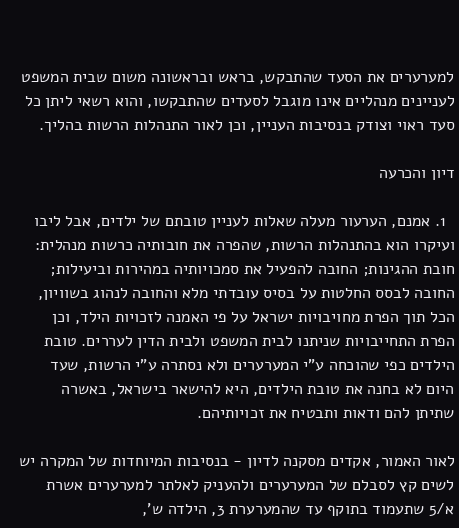למערערים את הסעד שהתבקש, בראש ובראשונה משום שבית המשפט לעניינים מנהליים אינו מוגבל לסעדים שהתבקשו, והוא רשאי ליתן כל סעד ראוי וצודק בנסיבות העניין, וכן לאור התנהלות הרשות בהליך.

דיון והכרעה

  1. אמנם, הערעור מעלה שאלות לעניין טובתם של ילדים, אבל ליבו ועיקרו הוא בהתנהלות הרשות, שהפרה את חובותיה כרשות מנהלית: חובת ההגינות; החובה להפעיל את סמכויותיה במהירות וביעילות; החובה לבסס החלטות על בסיס עובדתי מלא והחובה לנהוג בשוויון, הכל תוך הפרת מחויבויות ישראל על פי האמנה לזכויות הילד, וכן הפרת התחייבויות שניתנו לבית המשפט ולבית הדין לעררים. טובת הילדים כפי שהוכחה ע"י המערערים ולא נסתרה ע"י הרשות, שעד היום לא בחנה את טובת הילדים, היא להישאר בישראל, באשרה שתיתן להם ודאות ותבטיח את זכויותיהם.

לאור האמור, אקדים מסקנה לדיון - בנסיבות המיוחדות של המקרה יש לשים קץ לסבלם של המערערים ולהעניק לאלתר למערערים אשרת א/5 שתעמוד בתוקף עד שהמערערת 3, הילדה ש',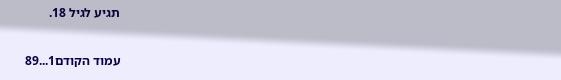תגיע לגיל 18.

עמוד הקודם1...89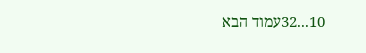10...32עמוד הבא